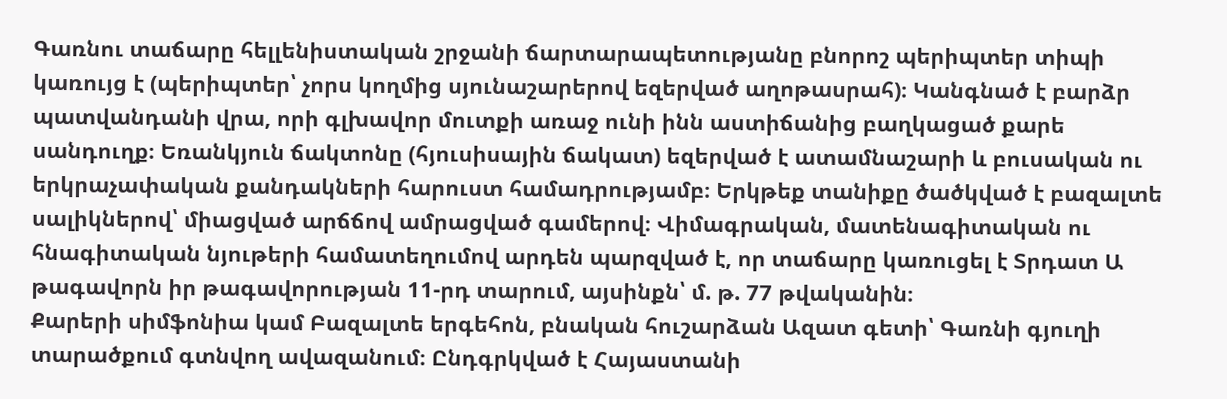Գառնու տաճարը հելլենիստական շրջանի ճարտարապետությանը բնորոշ պերիպտեր տիպի կառույց է (պերիպտեր՝ չորս կողմից սյունաշարերով եզերված աղոթասրահ)։ Կանգնած է բարձր պատվանդանի վրա, որի գլխավոր մուտքի առաջ ունի ինն աստիճանից բաղկացած քարե սանդուղք։ Եռանկյուն ճակտոնը (հյուսիսային ճակատ) եզերված է ատամնաշարի և բուսական ու երկրաչափական քանդակների հարուստ համադրությամբ։ Երկթեք տանիքը ծածկված է բազալտե սալիկներով՝ միացված արճճով ամրացված գամերով։ Վիմագրական, մատենագիտական ու հնագիտական նյութերի համատեղումով արդեն պարզված է, որ տաճարը կառուցել է Տրդատ Ա թագավորն իր թագավորության 11-րդ տարում, այսինքն՝ մ. թ. 77 թվականին։
Քարերի սիմֆոնիա կամ Բազալտե երգեհոն, բնական հուշարձան Ազատ գետի՝ Գառնի գյուղի տարածքում գտնվող ավազանում։ Ընդգրկված է Հայաստանի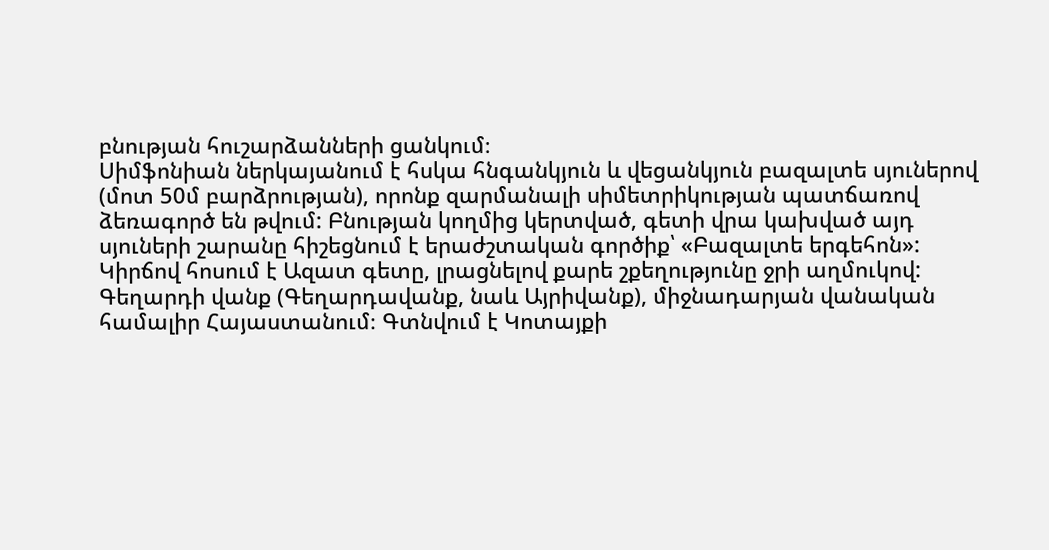բնության հուշարձանների ցանկում։
Սիմֆոնիան ներկայանում է հսկա հնգանկյուն և վեցանկյուն բազալտե սյուներով (մոտ 50մ բարձրության), որոնք զարմանալի սիմետրիկության պատճառով ձեռագործ են թվում: Բնության կողմից կերտված, գետի վրա կախված այդ սյուների շարանը հիշեցնում է երաժշտական գործիք՝ «Բազալտե երգեհոն»: Կիրճով հոսում է Ազատ գետը, լրացնելով քարե շքեղությունը ջրի աղմուկով:
Գեղարդի վանք (Գեղարդավանք, նաև Այրիվանք), միջնադարյան վանական համալիր Հայաստանում։ Գտնվում է Կոտայքի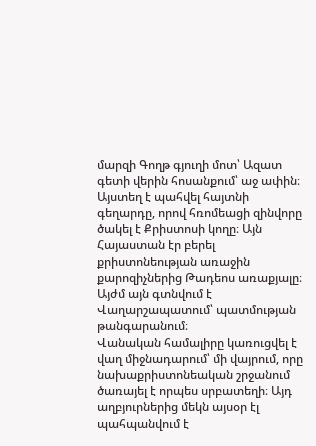մարզի Գողթ գյուղի մոտ՝ Ազատ գետի վերին հոսանքում՝ աջ ափին։ Այստեղ է պահվել հայտնի գեղարդը, որով հռոմեացի զինվորը ծակել է Քրիստոսի կողը։ Այն Հայաստան էր բերել քրիստոնեության առաջին քարոզիչներից Թադեոս առաքյալը։ Այժմ այն գտնվում է Վաղարշապատում՝ պատմության թանգարանում։
Վանական համալիրը կառուցվել է վաղ միջնադարում՝ մի վայրում, որը նախաքրիստոնեական շրջանում ծառայել է որպես սրբատեղի։ Այդ աղբյուրներից մեկն այսօր էլ պահպանվում է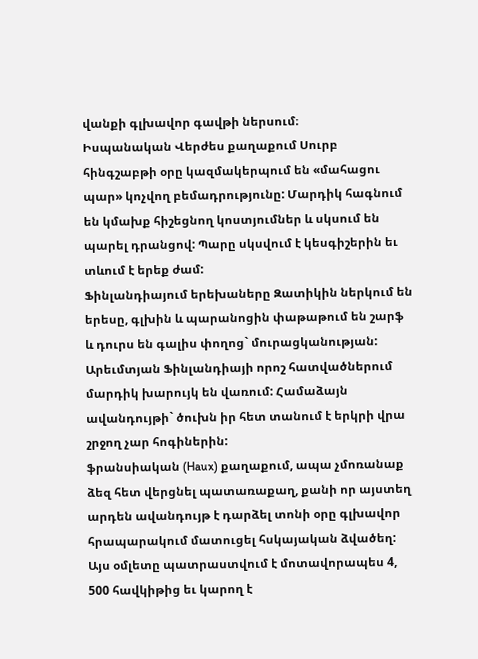վանքի գլխավոր գավթի ներսում։
Իսպանական Վերժես քաղաքում Սուրբ հինգշաբթի օրը կազմակերպում են «մահացու պար» կոչվող բեմադրությունը: Մարդիկ հագնում են կմախք հիշեցնող կոստյումներ և սկսում են պարել դրանցով: Պարը սկսվում է կեսգիշերին եւ տևում է երեք ժամ:
Ֆինլանդիայում երեխաները Զատիկին ներկում են երեսը, գլխին և պարանոցին փաթաթում են շարֆ և դուրս են գալիս փողոց` մուրացկանության: Արեւմտյան Ֆինլանդիայի որոշ հատվածներում մարդիկ խարույկ են վառում: Համաձայն ավանդույթի` ծուխն իր հետ տանում է երկրի վրա շրջող չար հոգիներին:
ֆրանսիական (Haux) քաղաքում, ապա չմոռանաք ձեզ հետ վերցնել պատառաքաղ, քանի որ այստեղ արդեն ավանդույթ է դարձել տոնի օրը գլխավոր հրապարակում մատուցել հսկայական ձվածեղ: Այս օմլետը պատրաստվում է մոտավորապես 4, 500 հավկիթից եւ կարող է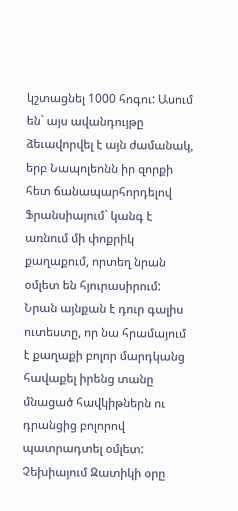կշտացնել 1000 հոգու: Ասում են` այս ավանդույթը ձեւավորվել է այն ժամանակ, երբ Նապոլեոնն իր զորքի հետ ճանապարհորդելով Ֆրանսիայում` կանգ է առնում մի փոքրիկ քաղաքում, որտեղ նրան օմլետ են հյուրասիրում: Նրան այնքան է դուր գալիս ուտեստը, որ նա հրամայում է քաղաքի բոլոր մարդկանց հավաքել իրենց տանը մնացած հավկիթներն ու դրանցից բոլորով պատրադտել օմլետ:
Չեխիայում Զատիկի օրը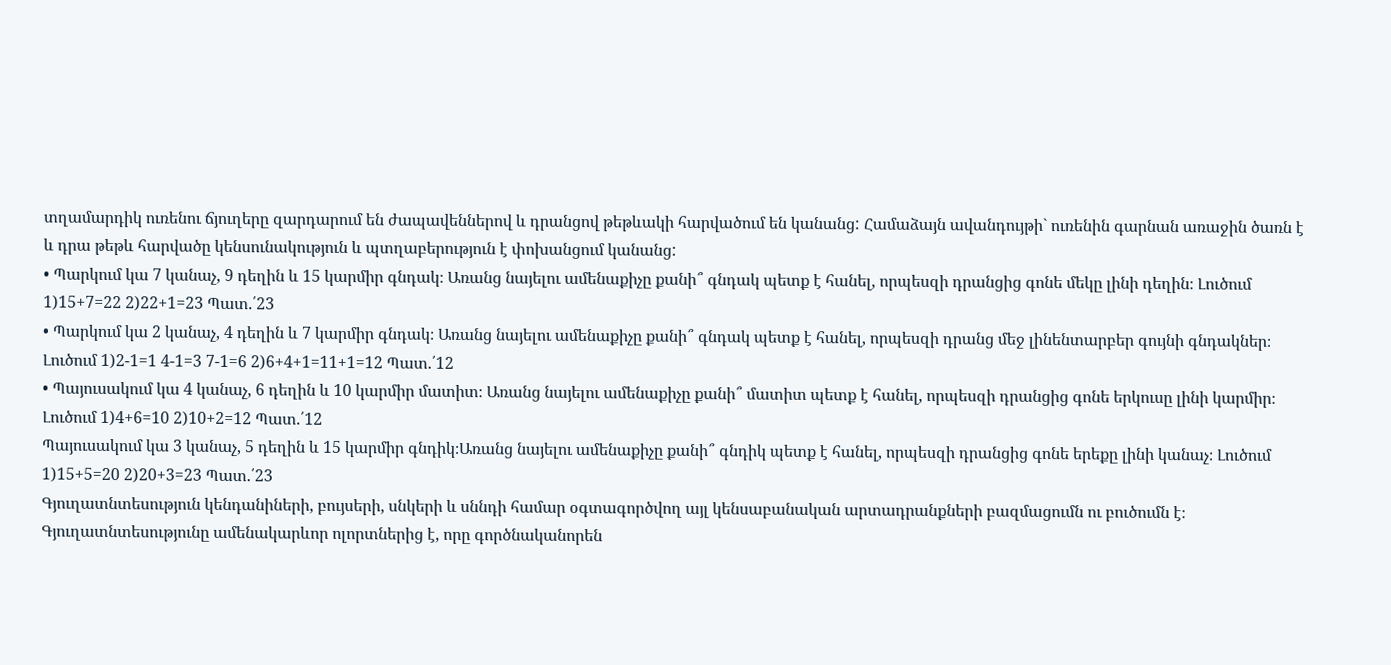տղամարդիկ ուռենու ճյուղերը զարդարում են ժապավեններով և դրանցով թեթևակի հարվածում են կանանց: Համաձայն ավանդույթի` ուռենին գարնան առաջին ծառն է և դրա թեթև հարվածը կենսունակություն և պտղաբերություն է փոխանցում կանանց:
• Պարկում կա 7 կանաչ, 9 դեղին և 15 կարմիր գնդակ։ Առանց նայելու ամենաքիչը քանի՞ գնդակ պետք է հանել, որպեսզի դրանցից գոնե մեկը լինի դեղին։ Լուծում 1)15+7=22 2)22+1=23 Պատ.՛23
• Պարկում կա 2 կանաչ, 4 դեղին և 7 կարմիր գնդակ։ Առանց նայելու ամենաքիչը քանի՞ գնդակ պետք է հանել, որպեսզի դրանց մեջ լինենտարբեր գույնի գնդակներ։ Լուծում 1)2-1=1 4-1=3 7-1=6 2)6+4+1=11+1=12 Պատ.՛12
• Պայուսակում կա 4 կանաչ, 6 դեղին և 10 կարմիր մատիտ։ Առանց նայելու ամենաքիչը քանի՞ մատիտ պետք է հանել, որպեսզի դրանցից գոնե երկուսը լինի կարմիր։ Լուծում 1)4+6=10 2)10+2=12 Պատ.՛12
Պայուսակում կա 3 կանաչ, 5 դեղին և 15 կարմիր գնդիկ։Առանց նայելու ամենաքիչը քանի՞ գնդիկ պետք է հանել, որպեսզի դրանցից գոնե երեքը լինի կանաչ։ Լուծում 1)15+5=20 2)20+3=23 Պատ.՛23
Գյուղատնտեսություն կենդանիների, բույսերի, սնկերի և սննդի համար օգտագործվող այլ կենսաբանական արտադրանքների բազմացումն ու բուծումն է։
Գյուղատնտեսությունը ամենակարևոր ոլորտներից է, որը գործնականորեն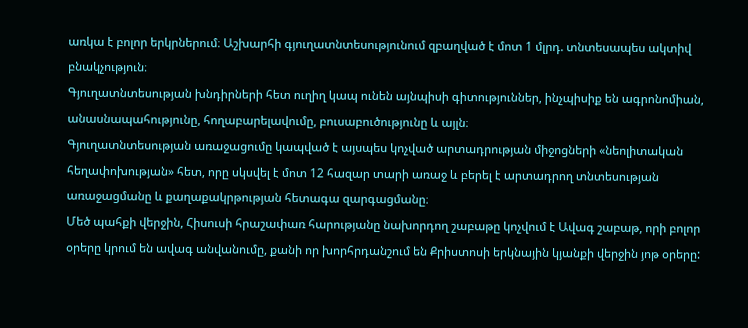առկա է բոլոր երկրներում։ Աշխարհի գյուղատնտեսությունում զբաղված է մոտ 1 մլրդ. տնտեսապես ակտիվ բնակչություն։
Գյուղատնտեսության խնդիրների հետ ուղիղ կապ ունեն այնպիսի գիտություններ, ինչպիսիք են ագրոնոմիան, անասնապահությունը, հողաբարելավումը, բուսաբուծությունը և այլն։
Գյուղատնտեսության առաջացումը կապված է այսպես կոչված արտադրության միջոցների «նեոլիտական հեղափոխության» հետ, որը սկսվել է մոտ 12 հազար տարի առաջ և բերել է արտադրող տնտեսության առաջացմանը և քաղաքակրթության հետագա զարգացմանը։
Մեծ պահքի վերջին, Հիսուսի հրաշափառ հարությանը նախորդող շաբաթը կոչվում է Ավագ շաբաթ, որի բոլոր օրերը կրում են ավագ անվանումը, քանի որ խորհրդանշում են Քրիստոսի երկնային կյանքի վերջին յոթ օրերը: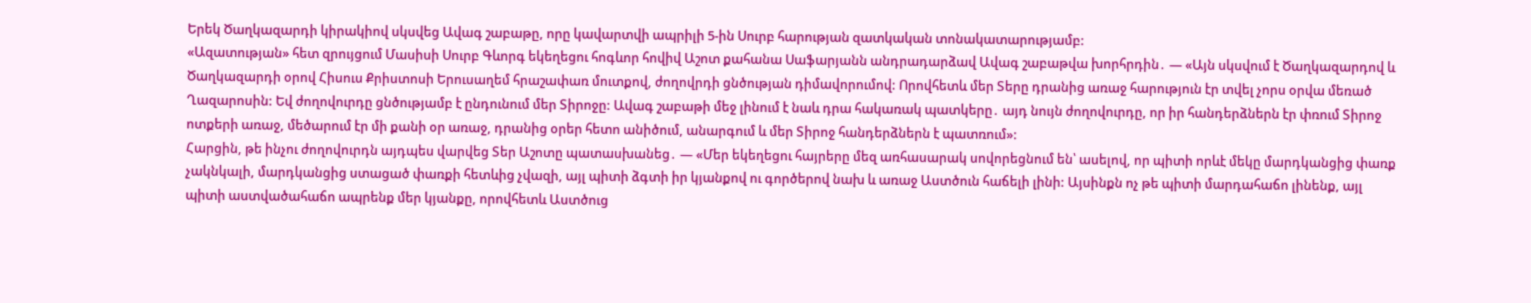Երեկ Ծաղկազարդի կիրակիով սկսվեց Ավագ շաբաթը, որը կավարտվի ապրիլի 5-ին Սուրբ հարության զատկական տոնակատարությամբ:
«Ազատության» հետ զրույցում Մասիսի Սուրբ Գևորգ եկեղեցու հոգևոր հովիվ Աշոտ քահանա Սաֆարյանն անդրադարձավ Ավագ շաբաթվա խորհրդին․ — «Այն սկսվում է Ծաղկազարդով և Ծաղկազարդի օրով Հիսուս Քրիստոսի Երուսաղեմ հրաշափառ մուտքով, ժողովրդի ցնծության դիմավորումով: Որովհետև մեր Տերը դրանից առաջ հարություն էր տվել չորս օրվա մեռած Ղազարոսին: Եվ ժողովուրդը ցնծությամբ է ընդունում մեր Տիրոջը: Ավագ շաբաթի մեջ լինում է նաև դրա հակառակ պատկերը․ այդ նույն ժողովուրդը, որ իր հանդերձներն էր փռում Տիրոջ ոտքերի առաջ, մեծարում էր մի քանի օր առաջ, դրանից օրեր հետո անիծում, անարգում և մեր Տիրոջ հանդերձներն է պատռում»:
Հարցին, թե ինչու ժողովուրդն այդպես վարվեց Տեր Աշոտը պատասխանեց․ — «Մեր եկեղեցու հայրերը մեզ առհասարակ սովորեցնում են՝ ասելով, որ պիտի որևէ մեկը մարդկանցից փառք չակնկալի, մարդկանցից ստացած փառքի հետևից չվազի, այլ պիտի ձգտի իր կյանքով ու գործերով նախ և առաջ Աստծուն հաճելի լինի: Այսինքն ոչ թե պիտի մարդահաճո լինենք, այլ պիտի աստվածահաճո ապրենք մեր կյանքը, որովհետև Աստծուց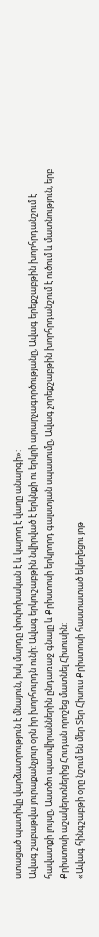ստացած պատիվը վարձատրություն է մնայուն, իսկ մարդը փոփոխական է և կարող է վաղը անարգի»:
Ավագ շաբաթվա յուրաքանչյուր օրն իր խորհուրդն ունի: Ավագ երկուշաբթին նվիրված է երկնքի ու երկրի արարչագործությանը, Ավագ երեքշաբթին խորհրդանշում է հավատքի լույսը, Աստծո պատվիրաններին ընդառաջ գնալը և Քրիստոսի երկրորդ գալստյան սպասումը, Ավագ չորեքշաբթին խորհրդանշում է ուծում և մատնություն, երբ Քրիստոսի աշակերտներից Հուդան որոշեց մատնել Հիսուսին:
«Ավագ հինգշաբթի օրը նշում են մեր Տեր Հիսուս Քրիստոսի հաստատած եկեղեցու յոթ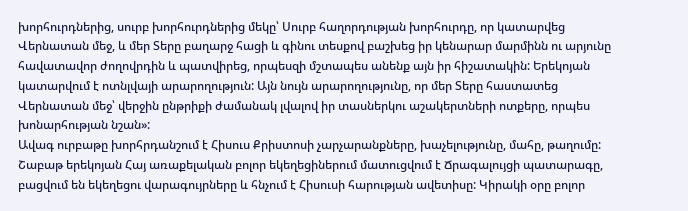խորհուրդներից, սուրբ խորհուրդներից մեկը՝ Սուրբ հաղորդության խորհուրդը, որ կատարվեց Վերնատան մեջ, և մեր Տերը բաղարջ հացի և գինու տեսքով բաշխեց իր կենարար մարմինն ու արյունը հավատավոր ժողովրդին և պատվիրեց, որպեսզի մշտապես անենք այն իր հիշատակին: Երեկոյան կատարվում է ոտնլվայի արարողություն: Այն նույն արարողությունը, որ մեր Տերը հաստատեց Վերնատան մեջ՝ վերջին ընթրիքի ժամանակ լվալով իր տասներկու աշակերտների ոտքերը, որպես խոնարհության նշան»:
Ավագ ուրբաթը խորհրդանշում է Հիսուս Քրիստոսի չարչարանքները, խաչելությունը, մահը, թաղումը: Շաբաթ երեկոյան Հայ առաքելական բոլոր եկեղեցիներում մատուցվում է Ճրագալույցի պատարագը, բացվում են եկեղեցու վարագույրները և հնչում է Հիսուսի հարության ավետիսը: Կիրակի օրը բոլոր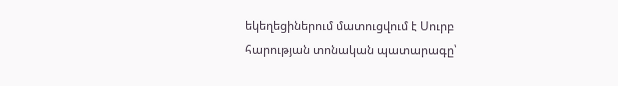եկեղեցիներում մատուցվում է Սուրբ հարության տոնական պատարագը՝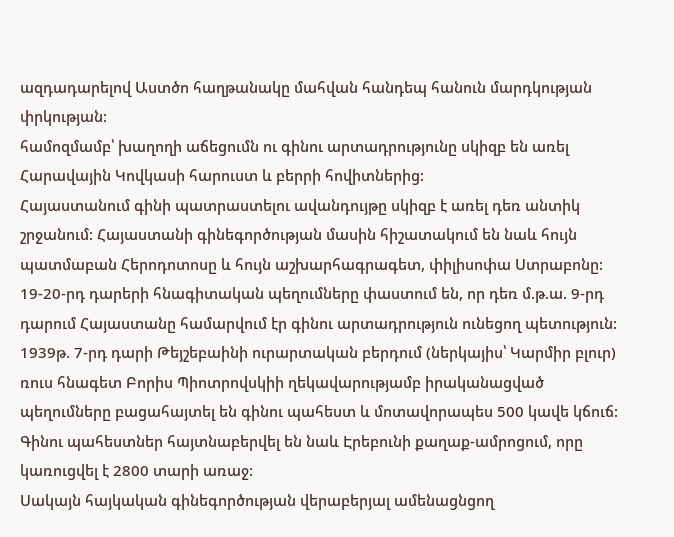ազդադարելով Աստծո հաղթանակը մահվան հանդեպ հանուն մարդկության փրկության:
համոզմամբ՝ խաղողի աճեցումն ու գինու արտադրությունը սկիզբ են առել Հարավային Կովկասի հարուստ և բերրի հովիտներից:
Հայաստանում գինի պատրաստելու ավանդույթը սկիզբ է առել դեռ անտիկ շրջանում: Հայաստանի գինեգործության մասին հիշատակում են նաև հույն պատմաբան Հերոդոտոսը և հույն աշխարհագրագետ, փիլիսոփա Ստրաբոնը: 19-20-րդ դարերի հնագիտական պեղումները փաստում են, որ դեռ մ.թ.ա. 9-րդ դարում Հայաստանը համարվում էր գինու արտադրություն ունեցող պետություն:
1939թ. 7-րդ դարի Թեյշեբաինի ուրարտական բերդում (ներկայիս՝ Կարմիր բլուր) ռուս հնագետ Բորիս Պիոտրովսկիի ղեկավարությամբ իրականացված պեղումները բացահայտել են գինու պահեստ և մոտավորապես 500 կավե կճուճ: Գինու պահեստներ հայտնաբերվել են նաև Էրեբունի քաղաք-ամրոցում, որը կառուցվել է 2800 տարի առաջ:
Սակայն հայկական գինեգործության վերաբերյալ ամենացնցող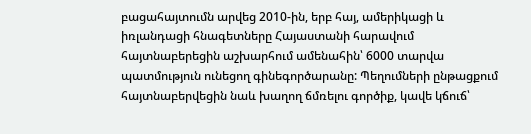բացահայտումն արվեց 2010-ին, երբ հայ, ամերիկացի և իռլանդացի հնագետները Հայաստանի հարավում հայտնաբերեցին աշխարհում ամենահին՝ 6000 տարվա պատմություն ունեցող գինեգործարանը: Պեղումների ընթացքում հայտնաբերվեցին նաև խաղող ճմռելու գործիք, կավե կճուճ՝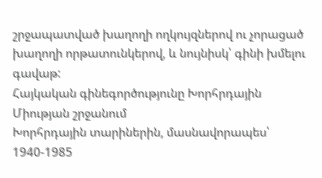շրջապատված խաղողի ողկույզներով ու չորացած խաղողի որթատունկերով, և նույնիսկ՝ գինի խմելու գավաթ:
Հայկական գինեգործությունը Խորհրդային Միության շրջանում
Խորհրդային տարիներին, մասնավորապես՝ 1940-1985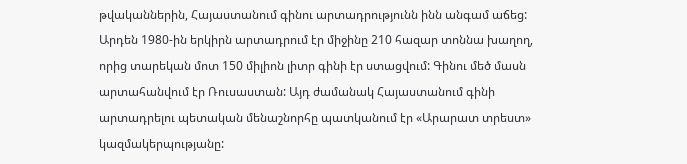թվականներին, Հայաստանում գինու արտադրությունն ինն անգամ աճեց: Արդեն 1980-ին երկիրն արտադրում էր միջինը 210 հազար տոննա խաղող, որից տարեկան մոտ 150 միլիոն լիտր գինի էր ստացվում: Գինու մեծ մասն արտահանվում էր Ռուսաստան: Այդ ժամանակ Հայաստանում գինի արտադրելու պետական մենաշնորհը պատկանում էր «Արարատ տրեստ» կազմակերպությանը: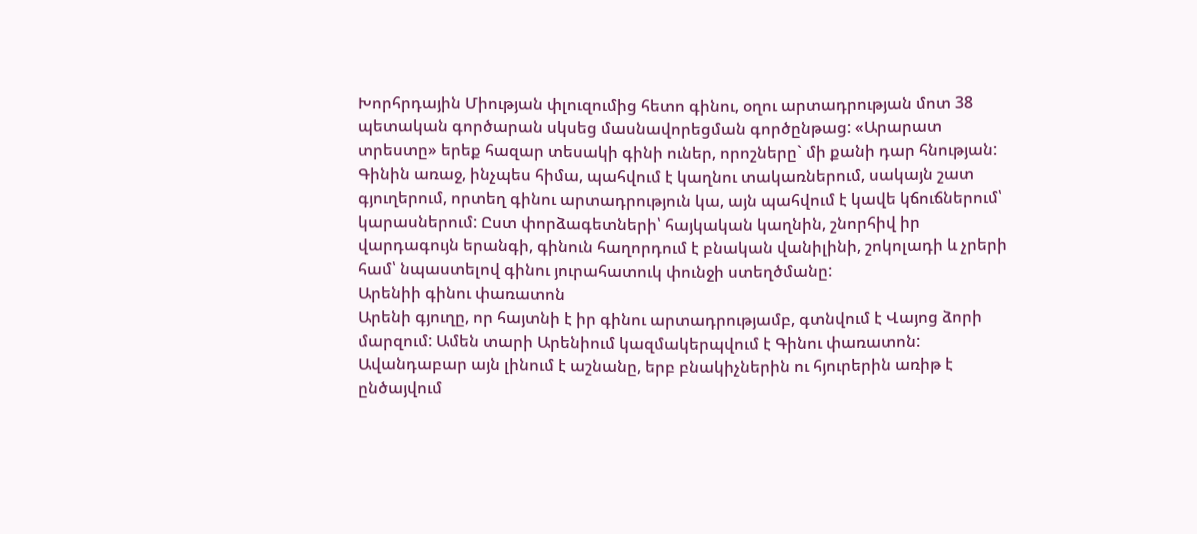Խորհրդային Միության փլուզումից հետո գինու, օղու արտադրության մոտ 38 պետական գործարան սկսեց մասնավորեցման գործընթաց: «Արարատ տրեստը» երեք հազար տեսակի գինի ուներ, որոշները` մի քանի դար հնության: Գինին առաջ, ինչպես հիմա, պահվում է կաղնու տակառներում, սակայն շատ գյուղերում, որտեղ գինու արտադրություն կա, այն պահվում է կավե կճուճներում՝ կարասներում: Ըստ փորձագետների՝ հայկական կաղնին, շնորհիվ իր վարդագույն երանգի, գինուն հաղորդում է բնական վանիլինի, շոկոլադի և չրերի համ՝ նպաստելով գինու յուրահատուկ փունջի ստեղծմանը:
Արենիի գինու փառատոն
Արենի գյուղը, որ հայտնի է իր գինու արտադրությամբ, գտնվում է Վայոց ձորի մարզում: Ամեն տարի Արենիում կազմակերպվում է Գինու փառատոն: Ավանդաբար այն լինում է աշնանը, երբ բնակիչներին ու հյուրերին առիթ է ընծայվում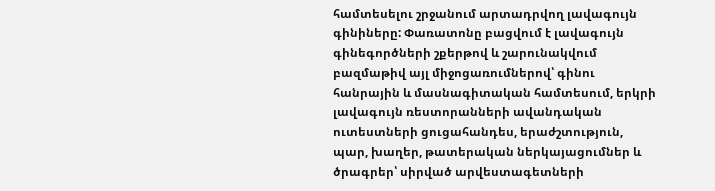համտեսելու շրջանում արտադրվող լավագույն գինիները: Փառատոնը բացվում է լավագույն գինեգործների շքերթով և շարունակվում բազմաթիվ այլ միջոցառումներով՝ գինու հանրային և մասնագիտական համտեսում, երկրի լավագույն ռեստորանների ավանդական ուտեստների ցուցահանդես, երաժշտություն, պար, խաղեր, թատերական ներկայացումներ և ծրագրեր՝ սիրված արվեստագետների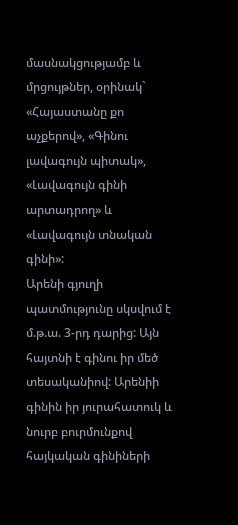մասնակցությամբ և մրցույթներ, օրինակ` «Հայաստանը քո աչքերով», «Գինու լավագույն պիտակ», «Լավագույն գինի արտադրող» և «Լավագույն տնական գինի»:
Արենի գյուղի պատմությունը սկսվում է մ.թ.ա. 3-րդ դարից: Այն հայտնի է գինու իր մեծ տեսականիով: Արենիի գինին իր յուրահատուկ և նուրբ բուրմունքով հայկական գինիների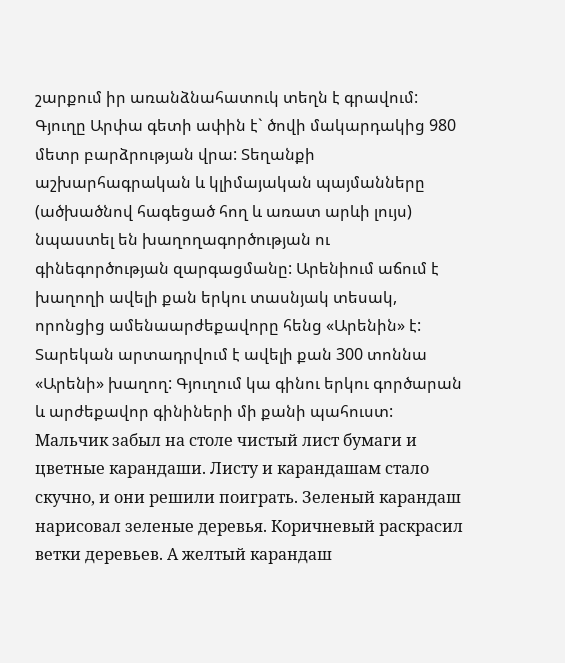շարքում իր առանձնահատուկ տեղն է գրավում: Գյուղը Արփա գետի ափին է` ծովի մակարդակից 980 մետր բարձրության վրա: Տեղանքի աշխարհագրական և կլիմայական պայմանները (ածխածնով հագեցած հող և առատ արևի լույս) նպաստել են խաղողագործության ու գինեգործության զարգացմանը: Արենիում աճում է խաղողի ավելի քան երկու տասնյակ տեսակ, որոնցից ամենաարժեքավորը հենց «Արենին» է: Տարեկան արտադրվում է ավելի քան 300 տոննա «Արենի» խաղող: Գյուղում կա գինու երկու գործարան և արժեքավոր գինիների մի քանի պահուստ:
Мальчик забыл на столе чистый лист бумаги и цветные карандаши. Листу и карандашам стало скучно, и они решили поиграть. Зеленый карандаш нарисовал зеленые деревья. Коричневый раскрасил ветки деревьев. А желтый карандаш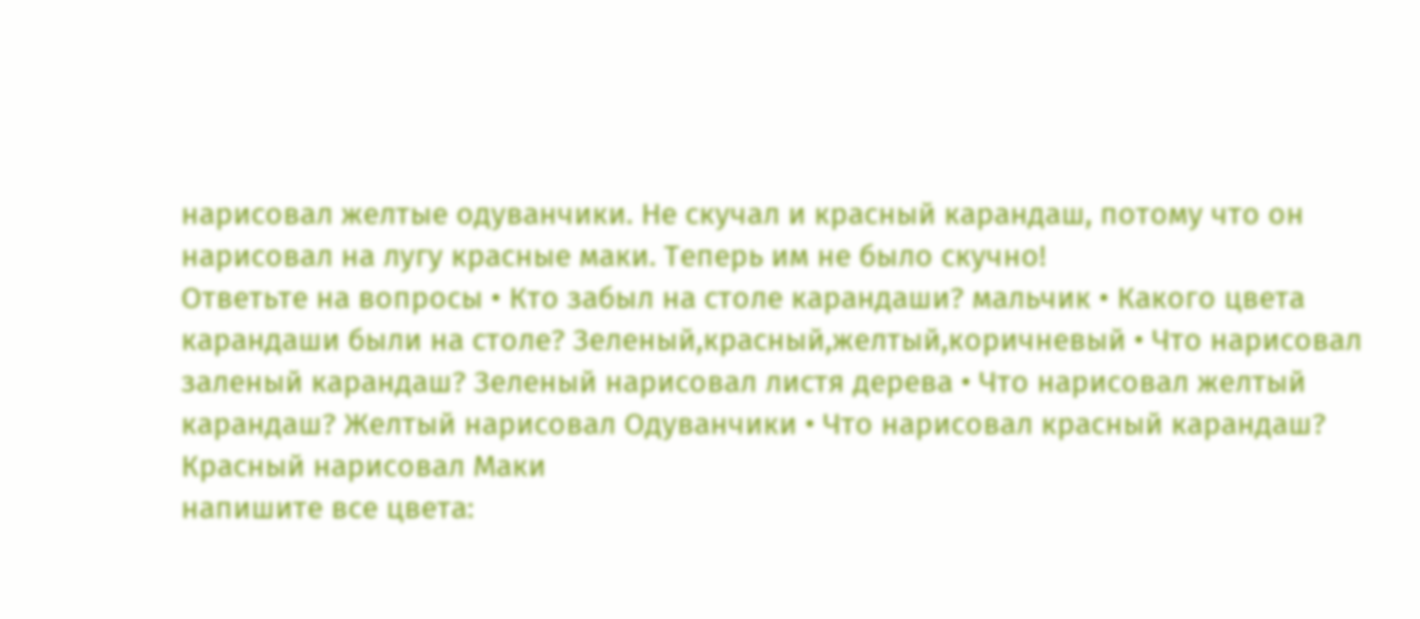нарисовал желтые одуванчики. Не скучал и красный карандаш, потому что он нарисовал на лугу красные маки. Теперь им не было скучно!
Ответьте на вопросы • Кто забыл на столе карандаши? мальчик • Какого цвета карандаши были на столе? Зеленый,красный,желтый,коричневый • Что нарисовал заленый карандаш? Зеленый нарисовал листя дерева • Что нарисовал желтый карандаш? Желтый нарисовал Одуванчики • Что нарисовал красный карандаш? Красный нарисовал Маки
напишите все цвета: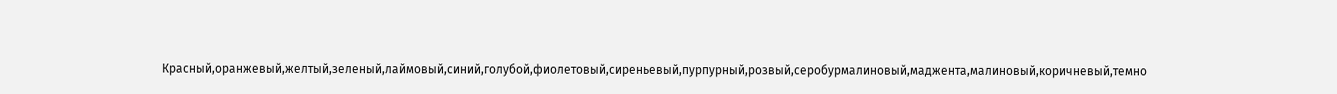Красный,оранжевый,желтый,зеленый,лаймовый,синий,голубой,фиолетовый,сиреньевый,пурпурный,розвый,серобурмалиновый,маджента,малиновый,коричневый,темно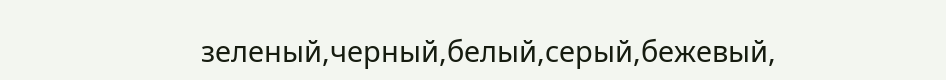зеленый,черный,белый,серый,бежевый,